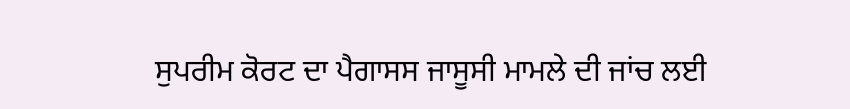ਸੁਪਰੀਮ ਕੋਰਟ ਦਾ ਪੈਗਾਸਸ ਜਾਸੂਸੀ ਮਾਮਲੇ ਦੀ ਜਾਂਚ ਲਈ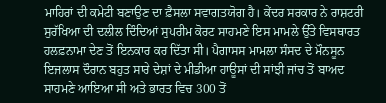ਮਾਹਿਰਾਂ ਦੀ ਕਮੇਟੀ ਬਣਾਉਣ ਦਾ ਫ਼ੈਸਲਾ ਸਵਾਗਤਯੋਗ ਹੈ। ਕੇਂਦਰ ਸਰਕਾਰ ਨੇ ਰਾਸ਼ਟਰੀ ਸੁਰੱਖਿਆ ਦੀ ਦਲੀਲ ਦਿੰਦਿਆਂ ਸੁਪਰੀਮ ਕੋਰਟ ਸਾਹਮਣੇ ਇਸ ਮਾਮਲੇ ਉੱਤੇ ਵਿਸਥਾਰਤ ਹਲਫ਼ਨਾਮਾ ਦੇਣ ਤੋਂ ਇਨਕਾਰ ਕਰ ਦਿੱਤਾ ਸੀ। ਪੈਗਾਸਸ ਮਾਮਲਾ ਸੰਸਦ ਦੇ ਮੌਨਸੂਨ ਇਜਲਾਸ ਦੌਰਾਨ ਬਹੁਤ ਸਾਰੇ ਦੇਸ਼ਾਂ ਦੇ ਮੀਡੀਆ ਹਾਊਸਾਂ ਦੀ ਸਾਂਝੀ ਜਾਂਚ ਤੋਂ ਬਾਅਦ ਸਾਹਮਣੇ ਆਇਆ ਸੀ ਅਤੇ ਭਾਰਤ ਵਿਚ 300 ਤੋਂ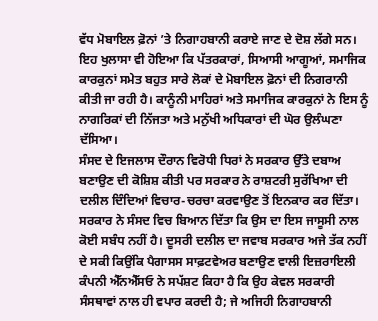ਵੱਧ ਮੋਬਾਇਲ ਫ਼ੋਨਾਂ ’ਤੇ ਨਿਗਾਹਬਾਨੀ ਕਰਾਏ ਜਾਣ ਦੇ ਦੋਸ਼ ਲੱਗੇ ਸਨ। ਇਹ ਖੁਲਾਸਾ ਵੀ ਹੋਇਆ ਕਿ ਪੱਤਰਕਾਰਾਂ, ਸਿਆਸੀ ਆਗੂਆਂ, ਸਮਾਜਿਕ ਕਾਰਕੁਨਾਂ ਸਮੇਤ ਬਹੁਤ ਸਾਰੇ ਲੋਕਾਂ ਦੇ ਮੋਬਾਇਲ ਫ਼ੋਨਾਂ ਦੀ ਨਿਗਰਾਨੀ ਕੀਤੀ ਜਾ ਰਹੀ ਹੈ। ਕਾਨੂੰਨੀ ਮਾਹਿਰਾਂ ਅਤੇ ਸਮਾਜਿਕ ਕਾਰਕੁਨਾਂ ਨੇ ਇਸ ਨੂੰ ਨਾਗਰਿਕਾਂ ਦੀ ਨਿੱਜਤਾ ਅਤੇ ਮਨੁੱਖੀ ਅਧਿਕਾਰਾਂ ਦੀ ਘੋਰ ਉਲੰਘਣਾ ਦੱਸਿਆ।
ਸੰਸਦ ਦੇ ਇਜਲਾਸ ਦੌਰਾਨ ਵਿਰੋਧੀ ਧਿਰਾਂ ਨੇ ਸਰਕਾਰ ਉੱਤੇ ਦਬਾਅ ਬਣਾਉਣ ਦੀ ਕੋਸ਼ਿਸ਼ ਕੀਤੀ ਪਰ ਸਰਕਾਰ ਨੇ ਰਾਸ਼ਟਰੀ ਸੁਰੱਖਿਆ ਦੀ ਦਲੀਲ ਦਿੰਦਿਆਂ ਵਿਚਾਰ-ਚਰਚਾ ਕਰਵਾਉਣ ਤੋਂ ਇਨਕਾਰ ਕਰ ਦਿੱਤਾ। ਸਰਕਾਰ ਨੇ ਸੰਸਦ ਵਿਚ ਬਿਆਨ ਦਿੱਤਾ ਕਿ ਉਸ ਦਾ ਇਸ ਜਾਸੂਸੀ ਨਾਲ ਕੋਈ ਸਬੰਧ ਨਹੀਂ ਹੈ। ਦੂਸਰੀ ਦਲੀਲ ਦਾ ਜਵਾਬ ਸਰਕਾਰ ਅਜੇ ਤੱਕ ਨਹੀਂ ਦੇ ਸਕੀ ਕਿਉਂਕਿ ਪੈਗਾਸਸ ਸਾਫ਼ਟਵੇਅਰ ਬਣਾਉਣ ਵਾਲੀ ਇਜ਼ਰਾਇਲੀ ਕੰਪਨੀ ਐੱਨਐੱਸਓ ਨੇ ਸਪੱਸ਼ਟ ਕਿਹਾ ਹੈ ਕਿ ਉਹ ਕੇਵਲ ਸਰਕਾਰੀ ਸੰਸਥਾਵਾਂ ਨਾਲ ਹੀ ਵਪਾਰ ਕਰਦੀ ਹੈ; ਜੇ ਅਜਿਹੀ ਨਿਗਾਹਬਾਨੀ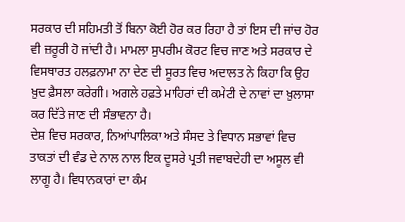ਸਰਕਾਰ ਦੀ ਸਹਿਮਤੀ ਤੋਂ ਬਿਨਾ ਕੋਈ ਹੋਰ ਕਰ ਰਿਹਾ ਹੈ ਤਾਂ ਇਸ ਦੀ ਜਾਂਚ ਹੋਰ ਵੀ ਜ਼ਰੂਰੀ ਹੋ ਜਾਂਦੀ ਹੈ। ਮਾਮਲਾ ਸੁਪਰੀਮ ਕੋਰਟ ਵਿਚ ਜਾਣ ਅਤੇ ਸਰਕਾਰ ਦੇ ਵਿਸਥਾਰਤ ਹਲਫ਼ਨਾਮਾ ਨਾ ਦੇਣ ਦੀ ਸੂਰਤ ਵਿਚ ਅਦਾਲਤ ਨੇ ਕਿਹਾ ਕਿ ਉਹ ਖ਼ੁਦ ਫ਼ੈਸਲਾ ਕਰੇਗੀ। ਅਗਲੇ ਹਫ਼ਤੇ ਮਾਹਿਰਾਂ ਦੀ ਕਮੇਟੀ ਦੇ ਨਾਵਾਂ ਦਾ ਖ਼ੁਲਾਸਾ ਕਰ ਦਿੱਤੇ ਜਾਣ ਦੀ ਸੰਭਾਵਨਾ ਹੈ।
ਦੇਸ਼ ਵਿਚ ਸਰਕਾਰ, ਨਿਆਂਪਾਲਿਕਾ ਅਤੇ ਸੰਸਦ ਤੇ ਵਿਧਾਨ ਸਭਾਵਾਂ ਵਿਚ ਤਾਕਤਾਂ ਦੀ ਵੰਡ ਦੇ ਨਾਲ ਨਾਲ ਇਕ ਦੂਸਰੇ ਪ੍ਰਤੀ ਜਵਾਬਦੇਹੀ ਦਾ ਅਸੂਲ ਵੀ ਲਾਗੂ ਹੈ। ਵਿਧਾਨਕਾਰਾਂ ਦਾ ਕੰਮ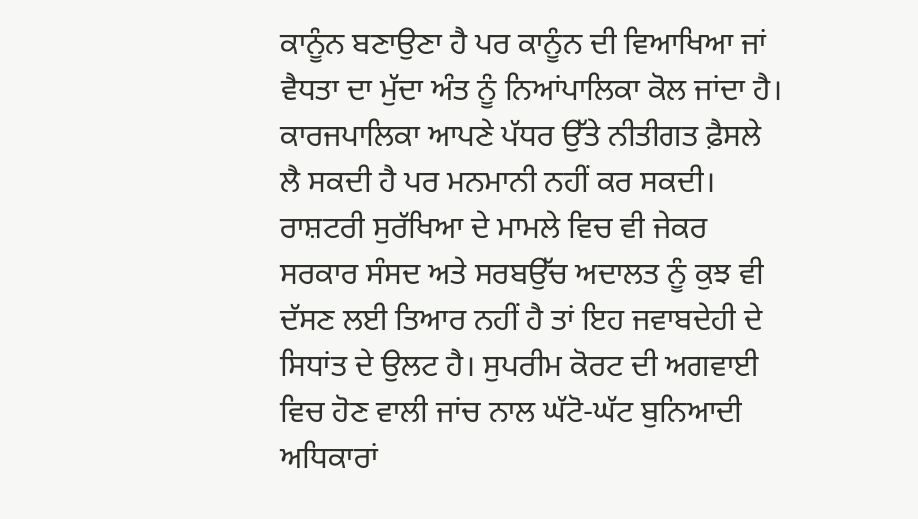ਕਾਨੂੰਨ ਬਣਾਉਣਾ ਹੈ ਪਰ ਕਾਨੂੰਨ ਦੀ ਵਿਆਖਿਆ ਜਾਂ ਵੈਧਤਾ ਦਾ ਮੁੱਦਾ ਅੰਤ ਨੂੰ ਨਿਆਂਪਾਲਿਕਾ ਕੋਲ ਜਾਂਦਾ ਹੈ। ਕਾਰਜਪਾਲਿਕਾ ਆਪਣੇ ਪੱਧਰ ਉੱਤੇ ਨੀਤੀਗਤ ਫ਼ੈਸਲੇ ਲੈ ਸਕਦੀ ਹੈ ਪਰ ਮਨਮਾਨੀ ਨਹੀਂ ਕਰ ਸਕਦੀ। ਰਾਸ਼ਟਰੀ ਸੁਰੱਖਿਆ ਦੇ ਮਾਮਲੇ ਵਿਚ ਵੀ ਜੇਕਰ ਸਰਕਾਰ ਸੰਸਦ ਅਤੇ ਸਰਬਉੱਚ ਅਦਾਲਤ ਨੂੰ ਕੁਝ ਵੀ ਦੱਸਣ ਲਈ ਤਿਆਰ ਨਹੀਂ ਹੈ ਤਾਂ ਇਹ ਜਵਾਬਦੇਹੀ ਦੇ ਸਿਧਾਂਤ ਦੇ ਉਲਟ ਹੈ। ਸੁਪਰੀਮ ਕੋਰਟ ਦੀ ਅਗਵਾਈ ਵਿਚ ਹੋਣ ਵਾਲੀ ਜਾਂਚ ਨਾਲ ਘੱਟੋ-ਘੱਟ ਬੁਨਿਆਦੀ ਅਧਿਕਾਰਾਂ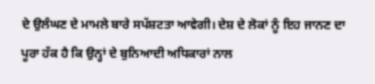ਦੇ ਉਲੰਘਣ ਦੇ ਮਾਮਲੇ ਬਾਰੇ ਸਪੱਸ਼ਟਤਾ ਆਵੇਗੀ। ਦੇਸ਼ ਦੇ ਲੋਕਾਂ ਨੂੰ ਇਹ ਜਾਨਣ ਦਾ ਪੂਰਾ ਹੱਕ ਹੈ ਕਿ ਉਨ੍ਹਾਂ ਦੇ ਬੁਨਿਆਦੀ ਅਧਿਕਾਰਾਂ ਨਾਲ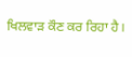ਖਿਲਵਾੜ ਕੌਣ ਕਰ ਰਿਹਾ ਹੈ।